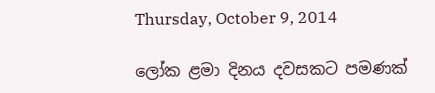Thursday, October 9, 2014

ලෝක ළමා දිනය දවසකට පමණක්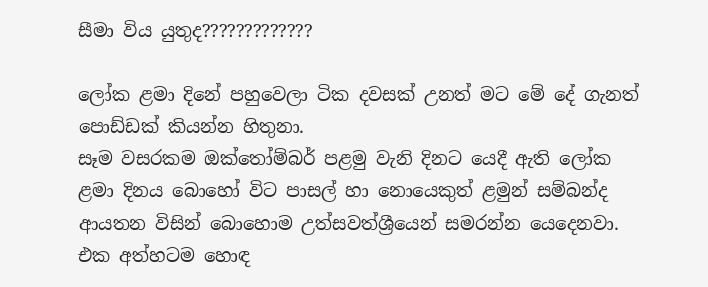සීමා විය යුතුද?????????????

ලෝක ළමා දිනේ පහුවෙලා ටික දවසක් උනත් මට මේ දේ ගැනත් පොඩ්ඩක් කියන්න හිතුනා.
සෑම වසරකම ඔක්තෝම්බර් පළමු වැනි දිනට යෙදී ඇති ලෝක ළමා දිනය බොහෝ විට පාසල් හා නොයෙකුත් ළමුන් සම්බන්ද ආයතන විසින් බොහොම උත්සවත්ශ්‍රීයෙන් සමරන්න යෙදෙනවා. එක අත්හටම හොඳ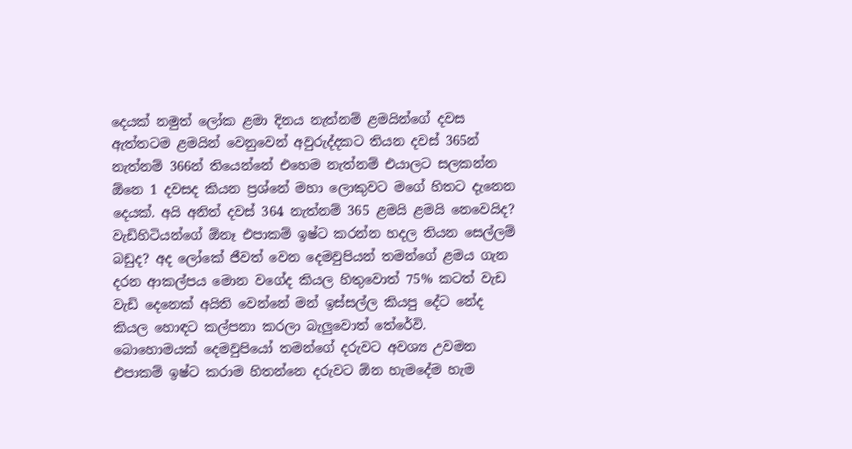දෙයක් නමුත් ලෝක ළමා දිනය නැත්නම් ළමයින්ගේ දවස ඇත්තටම ළමයින් වෙනුවෙන් අවුරුද්දකට තියන දවස් 365න් නැත්නම් 366න් තියෙන්නේ එහෙම නැත්නම් එයාලට සලකන්න ඕනෙ 1 දවසද කියන ප්‍රශ්නේ මහා ලොකුවට මගේ හිතට දැනෙන දෙයක්. අයි අනිත් දවස් 364 නැත්නම් 365 ළමයි ළමයි නෙවෙයිද? වැඩිහිටියන්ගේ ඕනෑ එපාකම් ඉෂ්ට කරන්න හදල තියන සෙල්ලම් බඩුද? අද ලෝකේ ජීවත් වෙන දෙමවුපියන් තමන්ගේ ළමය ගැන දරන ආකල්පය මොන වගේද කියල හිතුවොත් 75% කටත් වැඩ වැඩි දෙනෙක් අයිති වෙන්නේ මන් ඉස්සල්ල කියපු දේට නේද කියල හොඳට කල්පනා කරලා බැලුවොත් තේරේවි.
බොහොමයක් දෙමවුපියෝ තමන්ගේ දරුවට අවශ්‍ය උවමන එපාකම් ඉෂ්ට කරාම හිතන්නෙ දරුවට ඕන හැමදේම හැම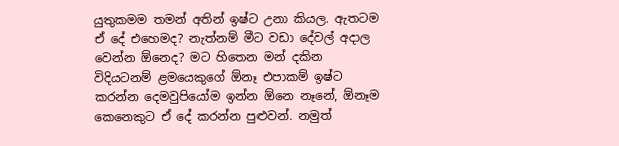යුතුකමම තමන් අතින් ඉෂ්ට උනා කියල. ඇතටම ඒ දේ එහෙමද? නැත්නම් මීට වඩා දේවල් අදාල වෙන්න ඕනෙද? මට හිතෙන මන් දකින විදියටනම් ළමයෙකුගේ ඕනෑ එපාකම් ඉෂ්ට කරන්න දෙමවුපියෝම ඉන්න ඕනෙ නෑනේ, ඕනෑම කෙනෙකුට ඒ දේ කරන්න පුළුවන්. නමුත්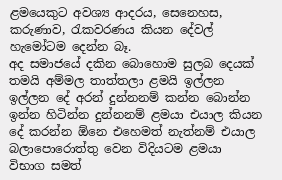ළමයෙකුට අවශ්‍ය ආදරය, සෙනෙහස, කරුණාව, රැකවරණය කියන දේවල් හැමෝටම දෙන්න බෑ.
අද සමාජයේ දකින බොහොම සුලබ දෙයක් තමයි අම්මල තාත්තලා ළමයි ඉල්ලන ඉල්ලන දේ අරන් දුන්නනම් කන්න බොන්න ඉන්න හිටින්න දුන්නනම් ළමයා එයාල කියන දේ කරන්න ඕනෙ එහෙමත් නැත්නම් එයාල බලාපොරොත්තු වෙන විදියටම ළමයා විභාග සමත්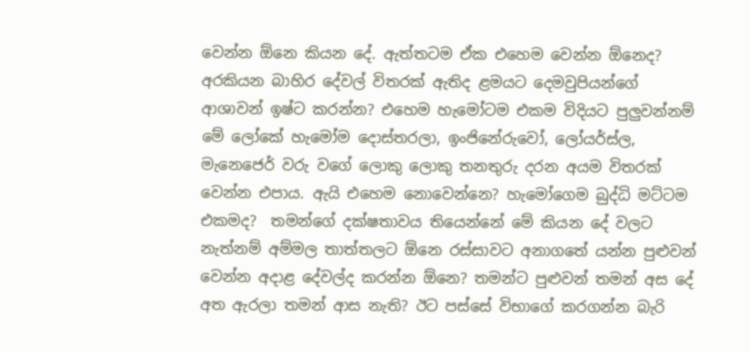වෙන්න ඕනෙ කියන දේ. ඇත්තටම ඒක එහෙම වෙන්න ඕනෙද? අරකියන බාහිර දේවල් විතරක් ඇතිද ළමයට දෙමවුපියන්ගේ ආශාවන් ඉෂ්ට කරන්න? එහෙම හැමෝටම එකම විදියට පුලුවන්නම් මේ ලෝකේ හැමෝම දොස්තරලා, ඉංජිනේරුවෝ, ලෝයර්ස්ල, මැනෙජෙර් වරු වගේ ලොකු ලොකු තනතුරු දරන අයම විතරක් වෙන්න එපාය. ඇයි එහෙම නොවෙන්නෙ? හැමෝගෙම බුද්ධි මට්ටම එකමද?  තමන්ගේ දක්ෂතාවය තියෙන්නේ මේ කියන දේ වලට නැත්නම් අම්මල තාත්තලට ඕනෙ රස්සාවට අනාගතේ යන්න පුළුවන් වෙන්න අදාළ දේවල්ද කරන්න ඕනෙ? තමන්ට පුළුවන් තමන් අස දේ අත ඇරලා තමන් ආස නැති? ඊට පස්සේ විභාගේ කරගන්න බැරි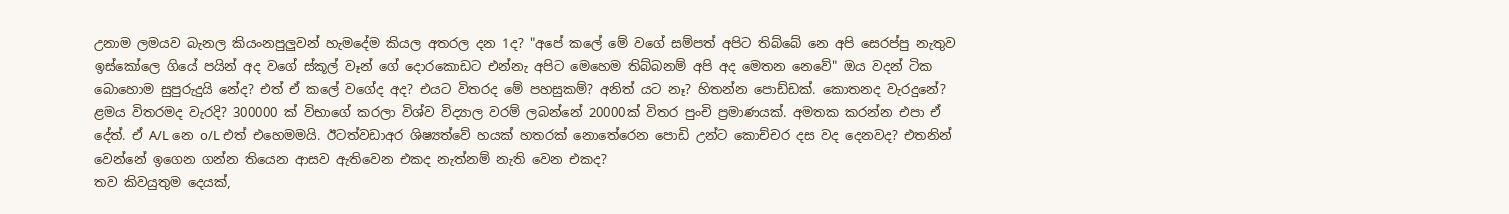උනාම ලමයව බැනල කියංනපුලුවන් හැමදේම කියල අතරල දන 1ද? "අපේ කලේ මේ වගේ සම්පත් අපිට තිබ්බේ නෙ අපි සෙරප්පු නැතුව ඉස්කෝලෙ ගියේ පයින් අද වගේ ස්කූල් වෑන් ගේ දොරකොඩට එන්නැ අපිට මෙහෙම තිබ්බනම් අපි අද මෙතන නෙවේ" ඔය වදන් ටික බොහොම සුපුරුදුයි නේද? එත් ඒ කලේ වගේද අද? එයට විතරද මේ පහසුකම්? අනිත් යට නෑ? හිතන්න පොඩ්ඩක්. කොතනද වැරදුනේ? ළමය විතරමද වැරදි? 300000 ක් විභාගේ කරලා විශ්ව විද්‍යාල වරම් ලබන්නේ 20000ක් විතර පුංචි ප්‍රමාණයක්. අමතක කරන්න එපා ඒ දේත්. ඒ A/L නෙ o/L එත් එහෙමමයි. ඊටත්වඩාඅර ශිෂ්‍යත්වේ හයක් හතරක් නොතේරෙන පොඩි උන්ට කොච්චර දස වද දෙනවද? එතනින් වෙන්නේ ඉගෙන ගන්න තියෙන ආසව ඇතිවෙන එකද නැත්නම් නැති වෙන එකද?
තව කිවයුතුම දෙයක්,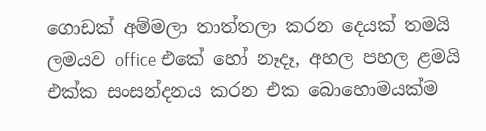ගොඩක් අම්මලා තාත්තලා කරන දෙයක් තමයි ලමයව office එකේ හෝ නෑදෑ, අහල පහල ළමයි එක්ක සංසන්දනය කරන එක බොහොමයක්ම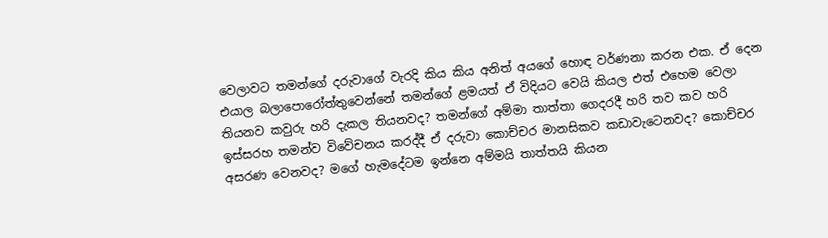වෙලාවට තමන්ගේ දරුවාගේ වැරදි කිය කිය අනිත් අයගේ හොඳ වර්ණනා කරන එක. ඒ දෙන එයාල බලාපොරෝත්තුවෙන්නේ තමන්ගේ ළමයත් ඒ විදියට වෙයි කියල එත් එහෙම වෙලා තියනව කවුරු හරි දැකල තියනවද? තමන්ගේ අම්මා තාත්තා ගෙදරදී හරි තව කව හරි ඉස්සරහ තමන්ව විවේචනය කරද්දී ඒ දරුවා කොච්චර මානසිකව කඩාවැටෙනවද? කොච්චර අසරණ වෙනවද? මගේ හැමදේටම ඉන්නෙ අම්මයි තාත්තයි කියන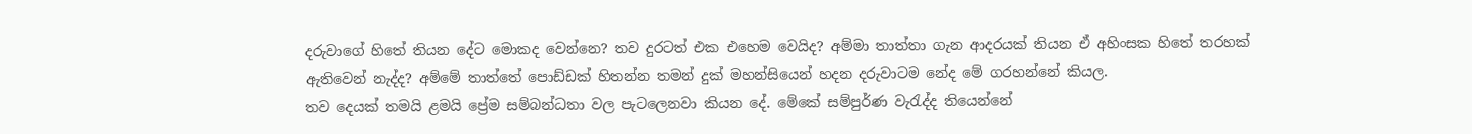දරුවාගේ හිතේ තියන දේට මොකද වෙන්නෙ? තව දුරටත් එක එහෙම වෙයිද? අම්මා තාත්තා ගැන ආදරයක් තියන ඒ අහිංසක හිතේ තරහක් ඇතිවෙන් නැද්ද? අම්මේ තාත්තේ පොඩ්ඩක් හිතන්න තමන් දුක් මහන්සියෙන් හදන දරුවාටම නේද මේ ගරහන්නේ කියල.
තව දෙයක් තමයි ළමයි ප්‍රේම සම්බන්ධතා වල පැටලෙනවා කියන දේ. මේකේ සම්පුර්ණ වැරැද්ද තියෙන්නේ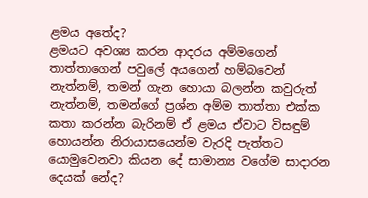ළමය අතේද?
ළමයට අවශ්‍ය කරන ආදරය අම්මගෙන් තාත්තාගෙන් පවුලේ අයගෙන් හම්බවෙන් නැත්නම්, තමන් ගැන හොයා බලන්න කවුරුත් නැත්නම්, තමන්ගේ ප්‍රශ්න අම්ම තාත්තා එක්ක කතා කරන්න බැරිනම් ඒ ළමය ඒවාට විසඳුම් හොයන්න නිරායාසයෙන්ම වැරදි පැත්තට යොමුවෙනවා කියන දේ සාමාන්‍ය වගේම සාදාරන දෙයක් නේද?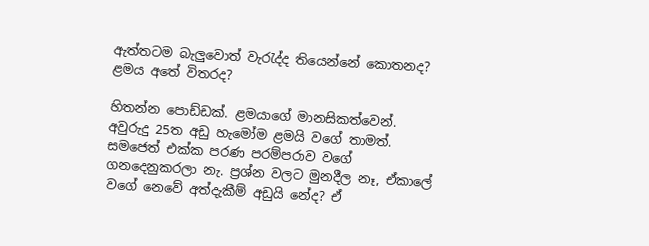ඇත්තටම බැලුවොත් වැරැද්ද තියෙන්නේ කොතනද? ළමය අතේ විතරද?

හිතන්න පොඩ්ඩක්. ළමයාගේ මානසිකත්වෙන්. අවුරුදු 25ත අඩු හැමෝම ළමයි වගේ තාමත්. සමජෙත් එක්ක පරණ පරම්පරාව වගේ ගනදෙනුකරලා නැ. ප්‍රශ්න වලට මුනදීල නෑ, ඒකාලේ වගේ නෙවේ අත්දැකීම් අඩුයි නේද? ඒ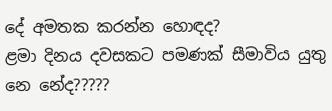දේ අමතක කරන්න හොඳද?
ළමා දිනය දවසකට පමණක් සීමාවිය යුතු නෙ නේද?????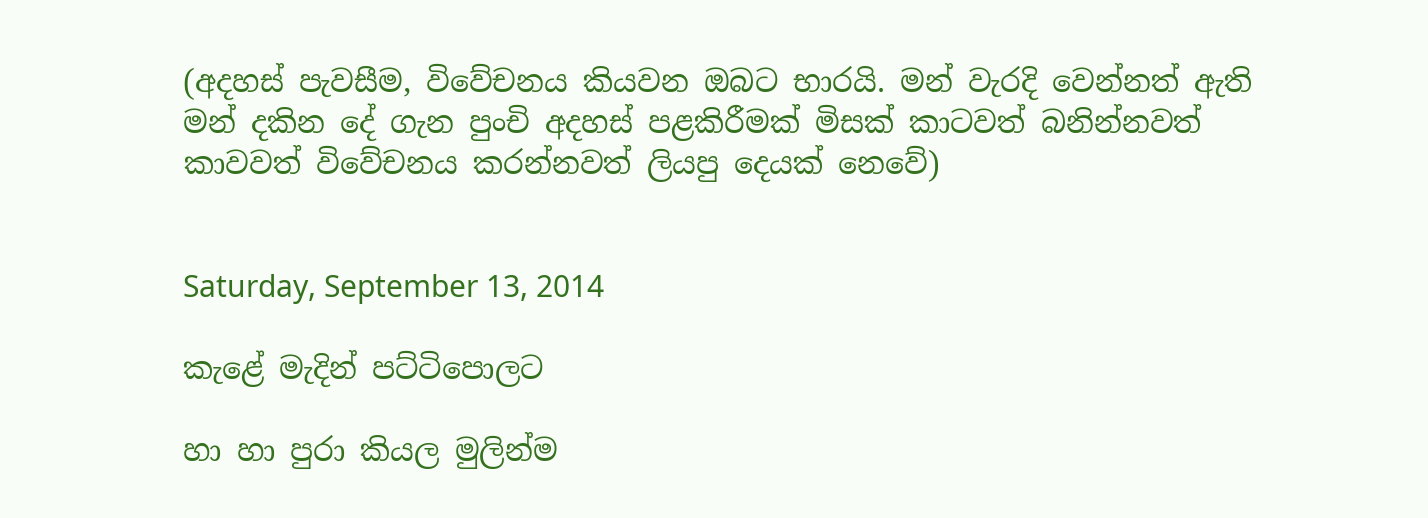(අදහස් පැවසීම, විවේචනය කියවන ඔබට භාරයි. මන් වැරදි වෙන්නත් ඇති මන් දකින දේ ගැන පුංචි අදහස් පළකිරීමක් මිසක් කාටවත් බනින්නවත් කාවවත් විවේචනය කරන්නවත් ලියපු දෙයක් නෙවේ)


Saturday, September 13, 2014

කැළේ මැදින් පට්ටිපොලට

හා හා පුරා කියල මුලින්ම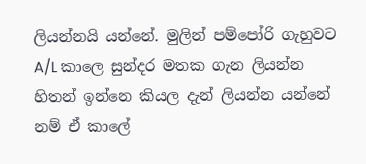ලියන්නයි යන්නේ. මුලින් පම්පෝරි ගැහුවට A/L කාලෙ සුන්දර මතක ගැන ලියන්න හිතන් ඉන්නෙ කියල දැන් ලියන්න යන්නේ නම් ඒ කාලේ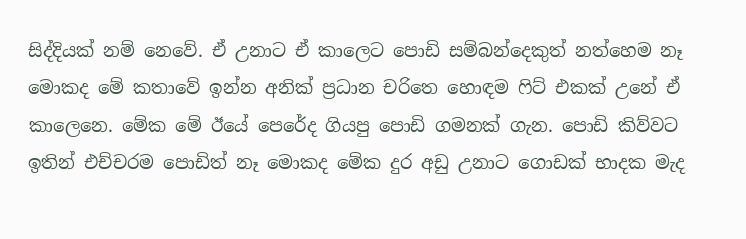සිද්දියක් නම් නෙවේ. ඒ උනාට ඒ කාලෙට පොඩි සම්බන්දෙකුත් නත්හෙම නෑ මොකද මේ කතාවේ ඉන්න අනික් ප්‍රධාන චරිතෙ හොඳම ෆිට් එකක් උනේ ඒ කාලෙනෙ. මේක මේ ඊයේ පෙරේද ගියපු පොඩි ගමනක් ගැන. පොඩි කිව්වට ඉතින් එච්චරම පොඩිත් නෑ මොකද මේක දුර අඩු උනාට ගොඩක් භාදක මැද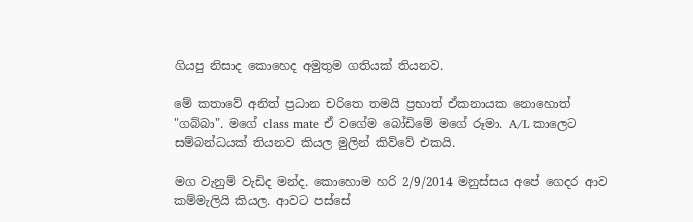ගියපු නිසාද කොහෙද අමුතුම ගතියක් තියනව.

මේ කතාවේ අනිත් ප්‍රධාන චරිතෙ තමයි ප්‍රභාත් ඒකනායක නොහොත් "ගබ්බා". මගේ class mate ඒ වගේම බෝඩිමේ මගේ රූමා. A/L කාලෙට සම්බන්ධයක් තියනව කියල මුලින් කිව්වේ එකයි.

මග වැනුම් වැඩිද මන්ද. කොහොම හරි 2/9/2014 මනුස්සය අපේ ගෙදර ආව කම්මැලියි කියල. ආවට පස්සේ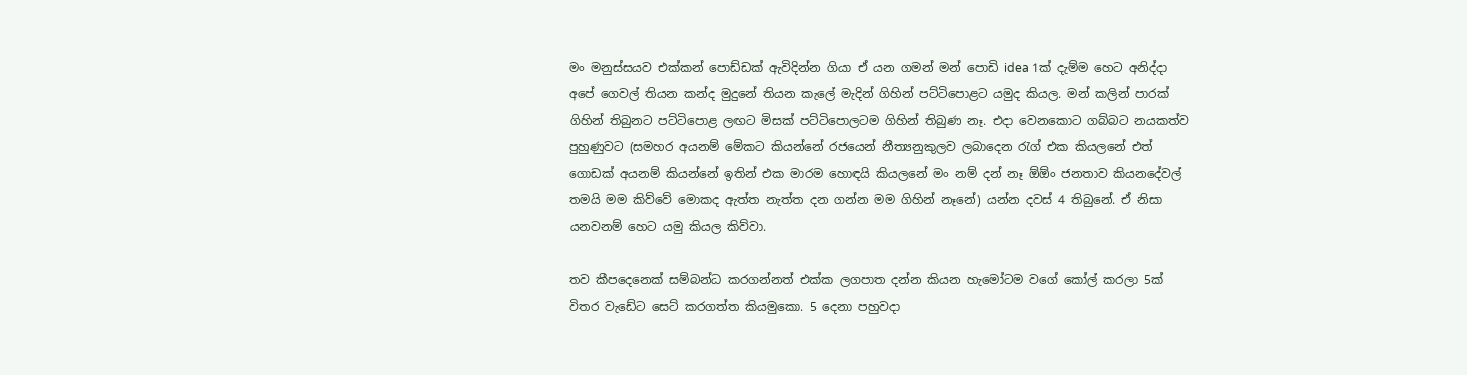මං මනුස්සයව එක්කන් පොඩ්ඩක් ඇවිදින්න ගියා ඒ යන ගමන් මන් පොඩි idea 1ක් දැම්ම හෙට අනිද්දා  අපේ ගෙවල් තියන කන්ද මුදුනේ තියන කැලේ මැදින් ගිහින් පට්ටිපොළට යමුද කියල. මන් කලින් පාරක් ගිහින් තිබුනට පට්ටිපොළ ලඟට මිසක් පට්ටිපොලටම ගිහින් තිබුණ නෑ. එදා වෙනකොට ගබ්බට නයකත්ව පුහුණුවට (සමහර අයනම් මේකට කියන්නේ රජයෙන් නීත්‍යනුකුලව ලබාදෙන රැග් එක කියලනේ එත් ගොඩක් අයනම් කියන්නේ ඉතින් එක මාරම හොඳයි කියලනේ මං නම් දන් නෑ ඕඕං ජනතාව කියනදේවල් තමයි මම කිව්වේ මොකද ඇත්ත නැත්ත දන ගන්න මම ගිහින් නෑනේ) යන්න දවස් 4 තිබුනේ. ඒ නිසා යනවනම් හෙට යමු කියල කිව්වා.

තව කීපදෙනෙක් සම්බන්ධ කරගන්නත් එක්ක ලගපාත දන්න කියන හැමෝටම වගේ කෝල් කරලා 5ක් විතර වැඩේට සෙට් කරගත්ත කියමුකො. 5 දෙනා පහුවදා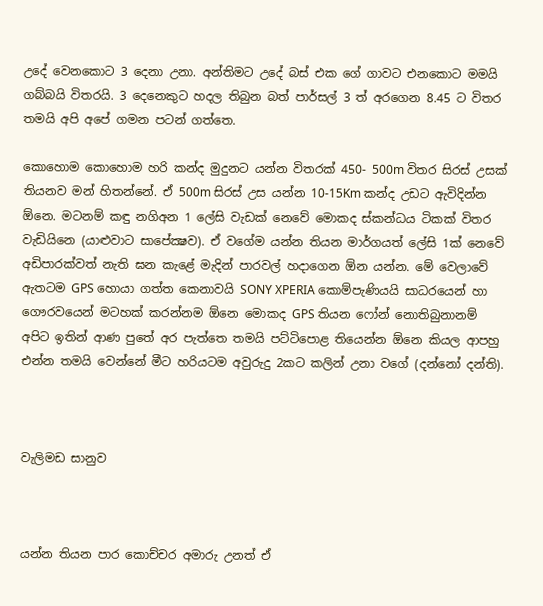උදේ වෙනකොට 3 දෙනා උනා. අන්තිමට උදේ බස් එක ගේ ගාවට එනකොට මමයි ගබ්බයි විතරයි. 3 දෙනෙකුට හදල තිබුන බත් පාර්සල් 3 ත් අරගෙන 8.45 ට විතර තමයි අපි අපේ ගමන පටන් ගත්තෙ.

කොහොම කොහොම හරි කන්ද මුදුනට යන්න විතරක් 450- 500m විතර සිරස් උසක් තියනව මන් හිතන්නේ. ඒ 500m සිරස් උස යන්න 10-15Km කන්ද උඩට ඇවිදින්න ඕනෙ. මටනම් කඳු නගිඅන 1 ලේසි වැඩක් නෙවේ මොකද ස්කන්ධය ටිකක් විතර වැඩියිනෙ (යාළුවාට සාපේක්‍ෂව). ඒ වගේම යන්න තියන මාර්ගයත් ලේසි 1ක් නෙවේ අඩිපාරක්වත් නැති ඝන කැළේ මැදින් පාරවල් හදාගෙන ඕන යන්න. මේ වෙලාවේ ඇතටම GPS හොයා ගත්ත කෙනාවයි SONY XPERIA කොම්පැණියයි සාධරයෙන් හා ගෞරවයෙන් මටහක් කරන්නම ඕනෙ මොකද GPS තියන ෆෝන් නොතිබුනානම් අපිට ඉතින් ආණ පුතේ අර පැත්තෙ තමයි පට්ටිපොළ තියෙන්න ඕනෙ කියල ආපහු එන්න තමයි වෙන්නේ මීට හරියටම අවුරුදු 2කට කලින් උනා වගේ (දන්නෝ දන්ති).



වැලිමඩ සානුව



යන්න තියන පාර කොච්චර අමාරු උනත් ඒ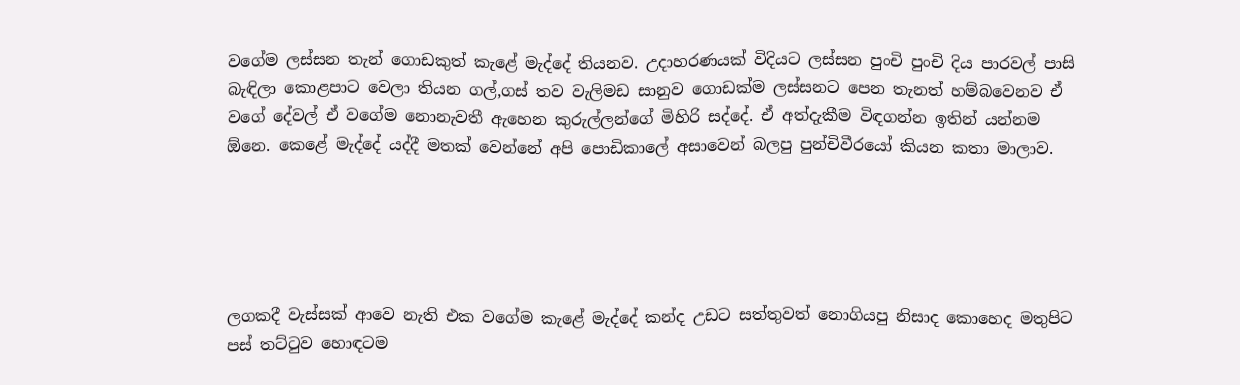වගේම ලස්සන තැන් ගොඩකුත් කැළේ මැද්දේ තියනව. උදාහරණයක් විදියට ලස්සන පුංචි පුංචි දිය පාරවල් පාසි බැඳිලා කොළපාට වෙලා තියන ගල්,ගස් තව වැලිමඩ සානුව ගොඩක්ම ලස්සනට පෙන තැනත් හම්බවෙනව ඒ වගේ දේවල් ඒ වගේම නොනැවතී ඇහෙන කුරුල්ලන්ගේ මිහිරි සද්දේ. ඒ අත්දැකීම විඳගන්න ඉතින් යන්නම ඕනෙ. කෙළේ මැද්දේ යද්දී මතක් වෙන්නේ අපි පොඩිකාලේ අසාවෙන් බලපු පුන්චිවීරයෝ කියන කතා මාලාව.





ලගකදී වැස්සක් ආවෙ නැති එක වගේම කැළේ මැද්දේ කන්ද උඩට සත්තුවත් නොගියපු නිසාද කොහෙද මතුපිට පස් තට්ටුව හොඳටම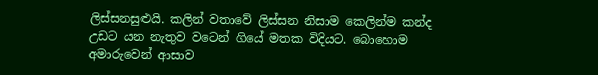ලිස්සනසුළුයි. කලින් වතාවේ ලිස්සන නිසාම කෙලින්ම කන්ද උඩට යන නැතුව වටෙන් ගියේ මතක විදියට. බොහොම අමාරුවෙන් ආසාව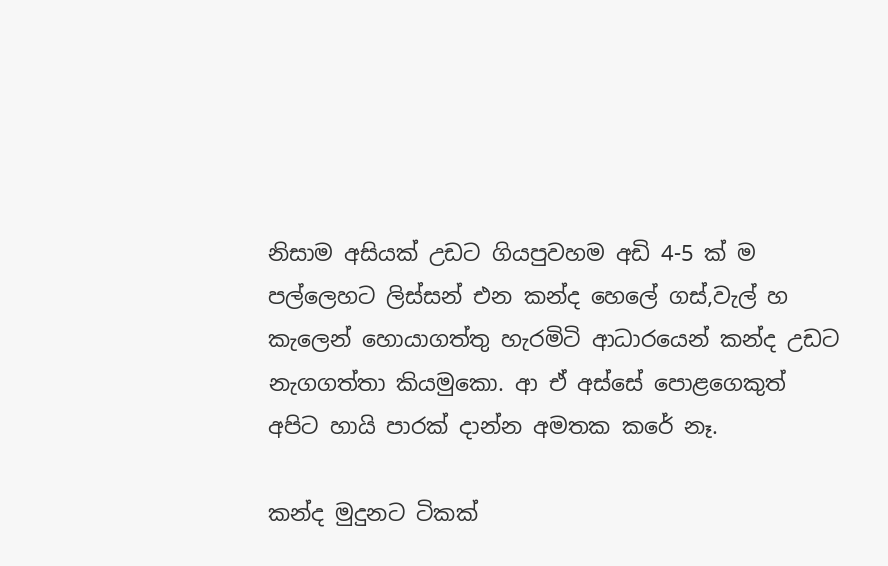නිසාම අසියක් උඩට ගියපුවහම අඩි 4-5 ක් ම පල්ලෙහට ලිස්සන් එන කන්ද හෙලේ ගස්,වැල් හ කැලෙන් හොයාගත්තු හැරමිටි ආධාරයෙන් කන්ද උඩට නැගගත්තා කියමුකො. ආ ඒ අස්සේ පොළගෙකුත් අපිට හායි පාරක් දාන්න අමතක කරේ නෑ.

කන්ද මුදුනට ටිකක්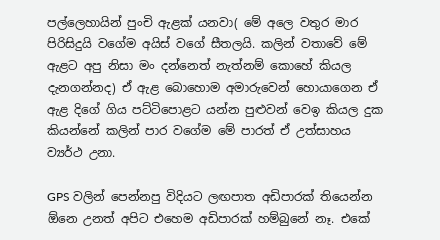පල්ලෙහායින් පුංචි ඇළක් යනවා( මේ අලෙ වතුර මාර පිරිසිදුයි වගේම අයිස් වගේ සීතලයි. කලින් වතාවේ මේ ඇළට අපු නිසා මං දන්නෙත් නැත්නම් කොහේ කියල දැනගන්නද) ඒ ඇළ බොහොම අමාරුවෙන් හොයාගෙන ඒ ඇළ දිගේ ගිය පට්ටිපොළට යන්න පුළුවන් වෙඉ කියල දුක කියන්නේ කලින් පාර වගේම මේ පාරත් ඒ උත්සාහය ව්‍යර්ථ උනා.

GPS වලින් පෙන්නපු විදියට ලඟපාත අඩිපාරක් තියෙන්න ඕනෙ උනත් අපිට එහෙම අඩිපාරක් හම්බුනේ නෑ. එකේ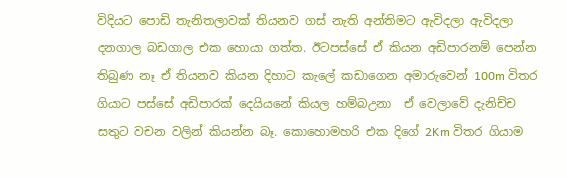විදියට පොඩි තැනිතලාවක් තියනව ගස් නැති අන්තිමට ඇවිදලා ඇවිදලා දනගාල බඩගාල එක හොයා ගත්ත. ඊටපස්සේ ඒ කියන අඩිපාරනම් පෙන්න තිබුණ නෑ ඒ තියනව කියන දිහාට කැලේ කඩාගෙන අමාරුවෙන් 100m විතර ගියාට පස්සේ අඩිපාරක් දෙයියනේ කියල හම්බඋනා  ඒ වෙලාවේ දැනිච්ච සතුට වචන වලින් කියන්න බෑ. කොහොමහරි එක දිගේ 2Km විතර ගියාම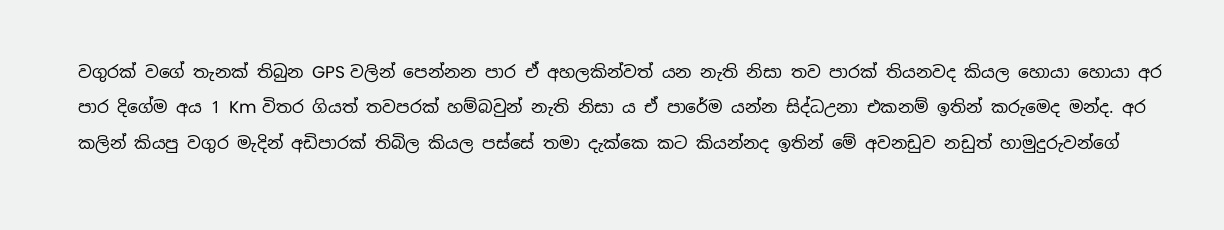වගුරක් වගේ තැනක් තිබුන GPS වලින් පෙන්නන පාර ඒ අහලකින්වත් යන නැති නිසා තව පාරක් තියනවද කියල හොයා හොයා අර පාර දිගේම අය 1 Km විතර ගියත් තවපරක් හම්බවුන් නැති නිසා ය ඒ පාරේම යන්න සිද්ධඋනා එකනම් ඉතින් කරුමෙද මන්ද. අර කලින් කියපු වගුර මැදින් අඩිපාරක් තිබිල කියල පස්සේ තමා දැක්කෙ කට කියන්නද ඉතින් මේ අවනඩුව නඩුත් හාමුදුරුවන්ගේ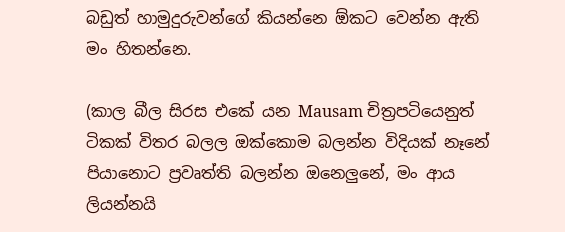බඩුත් හාමුදුරුවන්ගේ කියන්නෙ ඕකට වෙන්න ඇති මං හිතන්නෙ.

(කාල බීල සිරස එකේ යන Mausam චිත්‍රපටියෙනුත් ටිකක් විතර බලල ඔක්කොම බලන්න විදියක් නෑනේ පියානොට ප්‍රවෘත්ති බලන්න ඔනෙලුනේ, මං ආය ලියන්නයි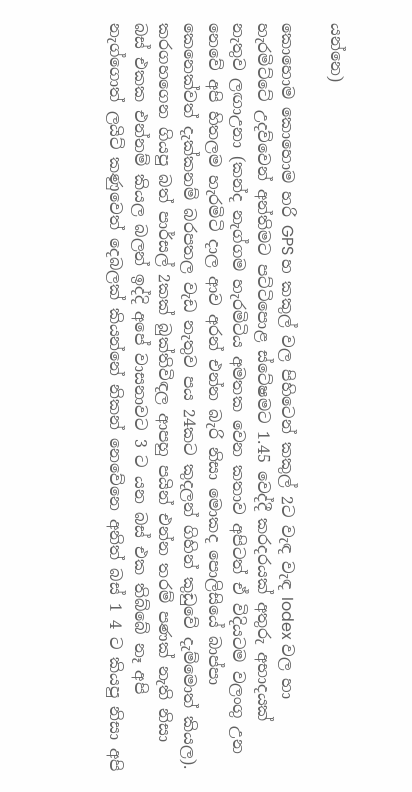යන්නෙ)

කොහොම කොහොම හරි GPS හ කකුල් වල පිහිටෙන් කකුල් 2ට වැඳ වැඳ Iodex වල හා හැරමිට්ටේ උදව්වෙන් අන්තිමට පට්ටිපොළ ස්ටේෂමට 1.45 වෙද්දී කරදරයක් අතුරු අභාදයක් නැතුව ලඟාඋනා (කන්ද නැග්ගම හැරමිටිය අමතක වෙන කතාව අපිටත් ඒ විදියටම වලංගු උන නෙවේ අපි හිතලම හැරමිටි දාල ආව අරන් එන්න බැරි නිසා මොකද පොලිසියේ බාප්පා කෙනෙක්වත් දැක්කනම් බරපතල වැඩ නැතුව පය 24කට කුදලන් ගිහින් කුඩුවේ දැම්මොත් කියල). කරගහගෙන ගියපු බත් පාර්සල් 2කක් බුක්තිවිඳල ආපහු පයින් එන්න තරම් පණක් නැති නිසා බස් එකක එන්නම් කියල බලන් ඉද්දි අපේ වාසනාවට 3 ට යන බස් එක තිබ්බේ නෑ අපි නැග්ගොත් ලයිට් කණුවෙත් දෙබලක් කියන්නේ නිකන් නෙවේනෙ අනිත් බස් 1 4 ට කියපු නිසා අපි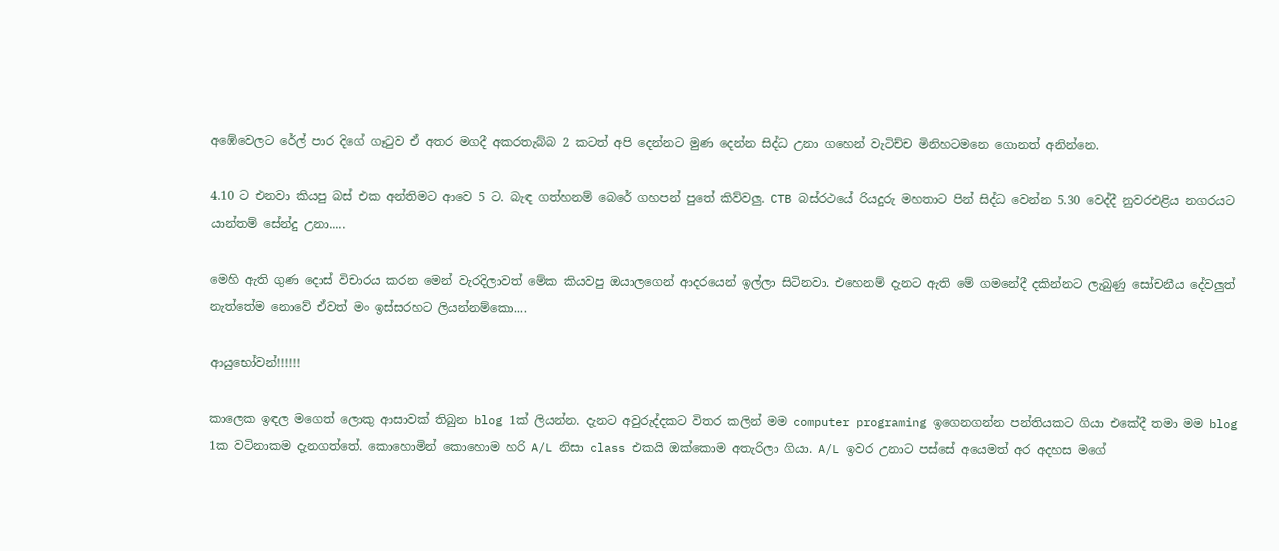අඹේවෙලට රේල් පාර දිගේ ගෑටුව ඒ අතර මගදී අකරතැබ්බ 2 කටත් අපි දෙන්නට මුණ දෙන්න සිද්ධ උනා ගහෙන් වැටිච්ච මිනිහටමනෙ ගොනත් අනින්නෙ.

4.10 ට එනවා කියපු බස් එක අන්තිමට ආවෙ 5 ට. බැඳ ගත්හනම් බෙරේ ගහපන් පුතේ කිව්වලු. CTB බස්රථයේ රියදුරු මහතාට පින් සිද්ධ වෙන්න 5.30 වෙද්දී නුවරඑළිය නගරයට යාන්තම් සේන්දු උනා.....

මෙහි ඇති ගුණ දොස් විචාරය කරන මෙන් වැරදිලාවත් මේක කියවපු ඔයාලගෙන් ආදරයෙන් ඉල්ලා සිටිනවා. එහෙනම් දැනට ඇති මේ ගමනේදී දකින්නට ලැබුණු සෝචනීය දේවලුත් නැත්තේම නොවේ ඒවත් මං ඉස්සරහට ලියන්නම්කො....

ආයුභෝවන්!!!!!!

කාලෙක ඉඳල මගෙත් ලොකු ආසාවක් තිබුන blog 1ක් ලියන්න. දැනට අවුරුද්දකට විතර කලින් මම computer programing ඉගෙනගන්න පන්තියකට ගියා එකේදී තමා මම blog 1ක වටිනාකම දැනගත්තේ. කොහොමින් කොහොම හරි A/L නිසා class එකයි ඔක්කොම අතැරිලා ගියා. A/L ඉවර උනාට පස්සේ අයෙමත් අර අදහස මගේ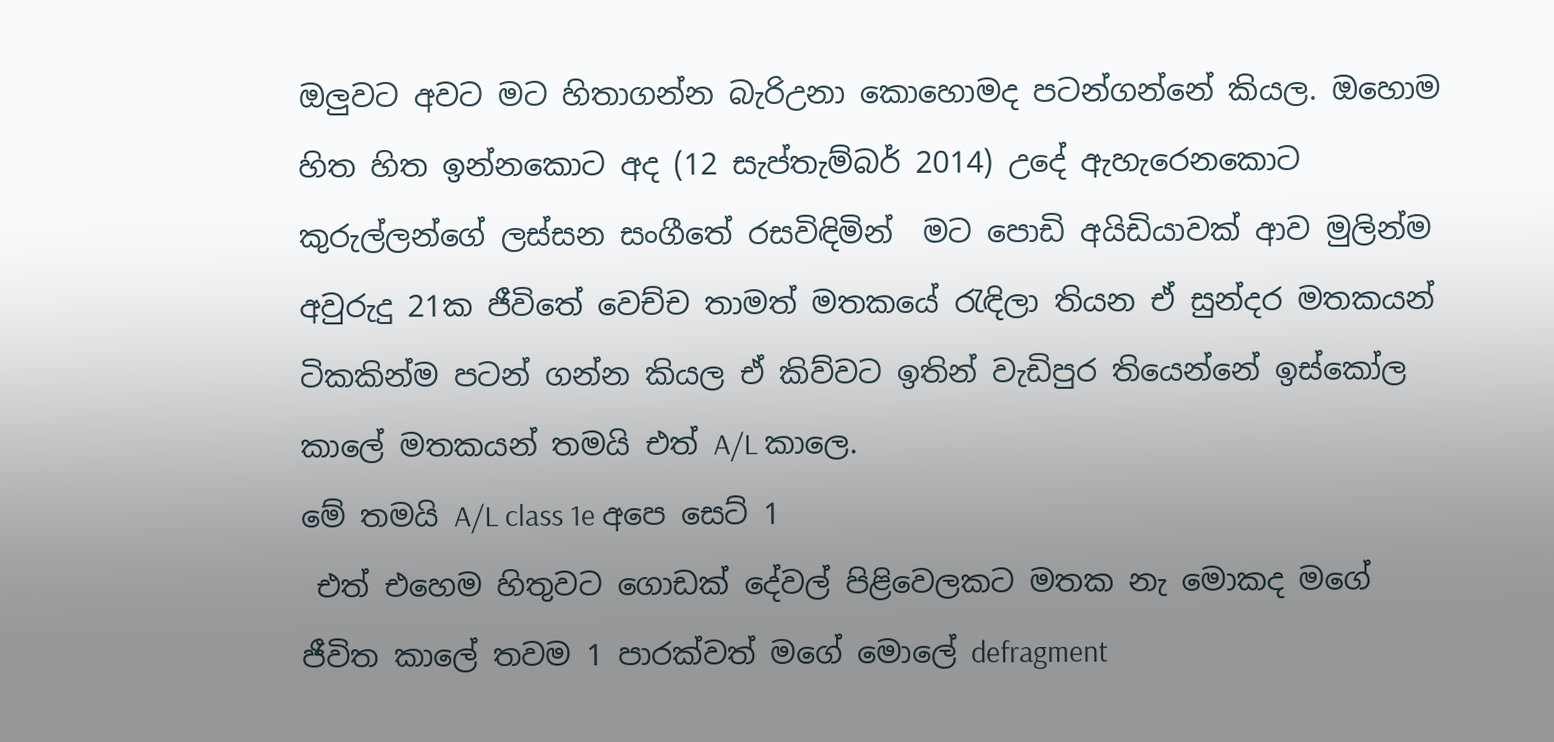ඔලුවට අවට මට හිතාගන්න බැරිඋනා කොහොමද පටන්ගන්නේ කියල. ඔහොම හිත හිත ඉන්නකොට අද (12 සැප්තැම්බර් 2014) උදේ ඇහැරෙනකොට කුරුල්ලන්ගේ ලස්සන සංගීතේ රසවිඳිමින්  මට පොඩි අයිඩියාවක් ආව මුලින්ම අවුරුදු 21ක ජීවිතේ වෙච්ච තාමත් මතකයේ රැඳිලා තියන ඒ සුන්දර මතකයන් ටිකකින්ම පටන් ගන්න කියල ඒ කිව්වට ඉතින් වැඩිපුර තියෙන්නේ ඉස්කෝල කාලේ මතකයන් තමයි එත් A/L කාලෙ.
මේ තමයි A/L class 1e අපෙ සෙට් 1
 එත් එහෙම හිතුවට ගොඩක් දේවල් පිළිවෙලකට මතක නැ මොකද මගේ ජීවිත කාලේ තවම 1 පාරක්වත් මගේ මොලේ defragment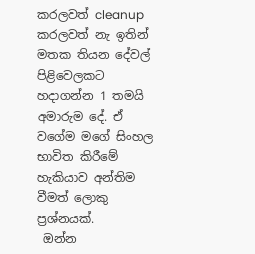කරලවත් cleanup කරලවත් නැ ඉතින් මතක තියන දේවල් පිළිවෙලකට හදාගන්න 1 තමයි අමාරුම දේ. ඒ වගේම මගේ සිංහල භාවිත කිරීමේ හැකියාව අන්තිම වීමත් ලොකු ප්‍රශ්නයක්.
 ඔන්න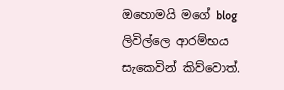ඔහොමයි මගේ blog ලිවිල්ලෙ ආරම්භය සැකෙවින් කිව්වොත්.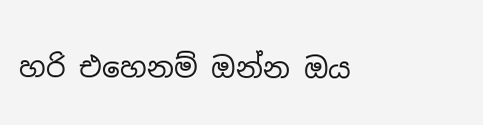හරි එහෙනම් ඔන්න ඔය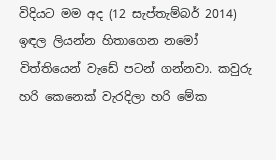විදියට මම අද (12 සැප්තැම්බර් 2014) ඉඳල ලියන්න හිතාගෙන නමෝ විත්තියෙන් වැඩේ පටන් ගන්නවා. කවුරු හරි කෙනෙක් වැරදිලා හරි මේක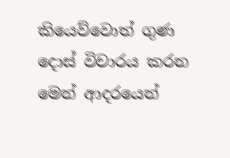කියෙව්වොත් ගුණ දොස් විචාරය කරන මෙන් ආදරයෙන්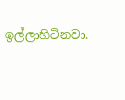ඉල්ලාහිටිනවා.